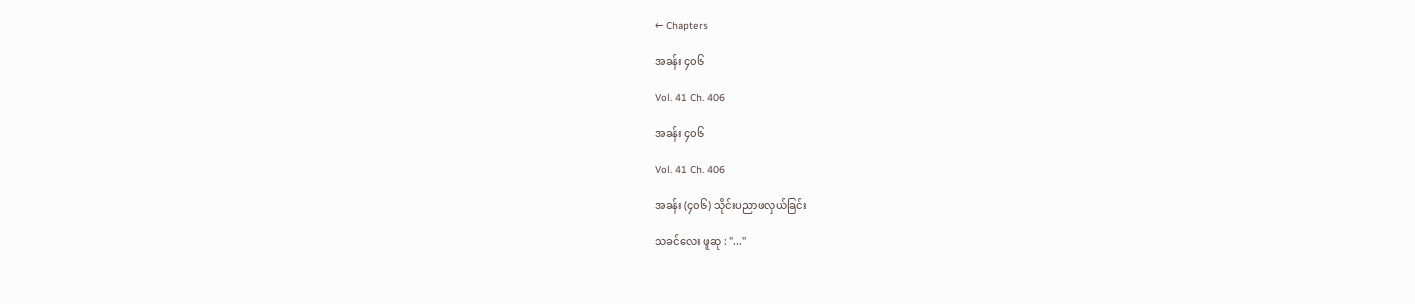← Chapters

အခန်း ၄၀၆

Vol. 41 Ch. 406

အခန်း ၄၀၆

Vol. 41 Ch. 406

အခန်း (၄၀၆) သိုင်းပညာဖလှယ်ခြင်း

သခင်လေး ဖူဆု : "..."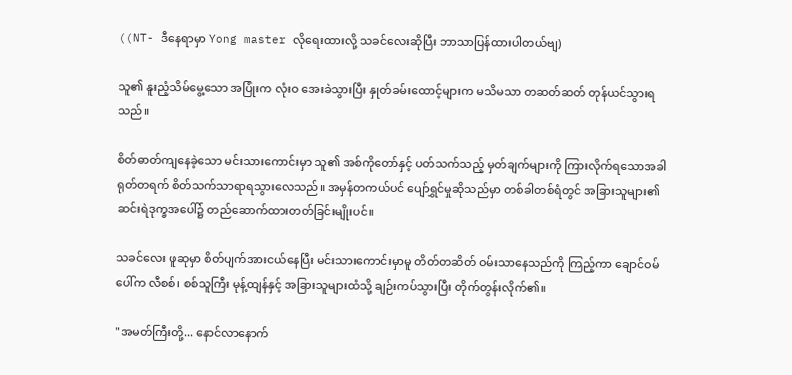((NT- ဒီနေရာမှာ Yong master လိုရေးထားလို့ သခင်လေးဆိုပြီး ဘာသာပြန်ထားပါတယ်ဗျ)

သူ၏ နူးညံ့သိမ်မွေ့သော အပြုံးက လုံးဝ အေးခဲသွားပြီး နှုတ်ခမ်းထောင့်များက မသိမသာ တဆတ်ဆတ် တုန်ယင်သွားရသည်။

စိတ်ဓာတ်ကျနေခဲ့သော မင်းသားကောင်းမှာ သူ၏ အစ်ကိုတော်နှင့် ပတ်သက်သည့် မှတ်ချက်များကို ကြားလိုက်ရသောအခါ ရုတ်တရက် စိတ်သက်သာရာရသွားလေသည်။ အမှန်တကယ်ပင် ပျော်ရွှင်မှုဆိုသည်မှာ တစ်ခါတစ်ရံတွင် အခြားသူများ၏ ဆင်းရဲဒုက္ခအပေါ်၌ တည်ဆောက်ထားတတ်ခြင်းမျိုးပင်။

သခင်လေး ဖူဆုမှာ စိတ်ပျက်အားငယ်နေပြီး မင်းသားကောင်းမှာမူ တိတ်တဆိတ် ဝမ်းသာနေသည်ကို ကြည့်ကာ ချောင်ဝမ်ပေါ်က လီစစ်၊ စစ်သူကြီး မုန့်ထျန်နှင့် အခြားသူများထံသို့ ချဉ်းကပ်သွားပြီး တိုက်တွန်းလိုက်၏။

"အမတ်ကြီးတို့... နောင်လာနောက်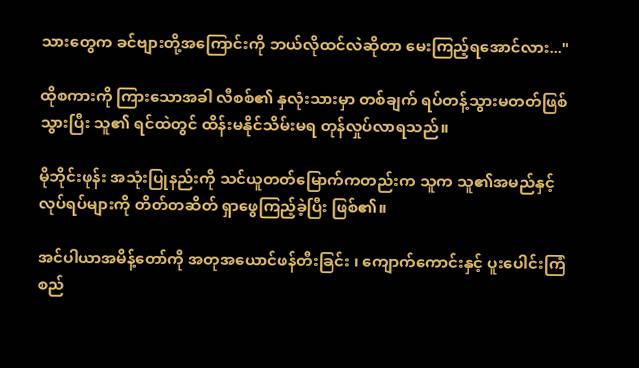သားတွေက ခင်ဗျားတို့အကြောင်းကို ဘယ်လိုထင်လဲဆိုတာ မေးကြည့်ရအောင်လား..."

ထိုစကားကို ကြားသောအခါ လီစစ်၏ နှလုံးသားမှာ တစ်ချက် ရပ်တန့်သွားမတတ်ဖြစ်သွားပြီး သူ၏ ရင်ထဲတွင် ထိန်းမနိုင်သိမ်းမရ တုန်လှုပ်လာရသည်။

မိုဘိုင်းဖုန်း အသုံးပြုနည်းကို သင်ယူတတ်မြောက်ကတည်းက သူက သူ၏အမည်နှင့် လုပ်ရပ်များကို တိတ်တဆိတ် ရှာဖွေကြည့်ခဲ့ပြီး ဖြစ်၏။

အင်ပါယာအမိန့်တော်ကို အတုအယောင်ဖန်တီးခြင်း ၊ ကျောက်ကောင်းနှင့် ပူးပေါင်းကြံစည်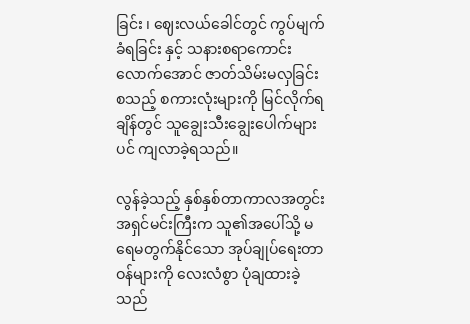ခြင်း ၊ ဈေးလယ်ခေါင်တွင် ကွပ်မျက်ခံရခြင်း နှင့် သနားစရာကောင်းလောက်အောင် ဇာတ်သိမ်းမလှခြင်း စသည့် စကားလုံးများကို မြင်လိုက်ရချိန်တွင် သူချွေးသီးချွေးပေါက်များပင် ကျလာခဲ့ရသည်။

လွန်ခဲ့သည့် နှစ်နှစ်တာကာလအတွင်း အရှင်မင်းကြီးက သူ၏အပေါ်သို့ မရေမတွက်နိုင်သော အုပ်ချုပ်ရေးတာဝန်များကို လေးလံစွာ ပုံချထားခဲ့သည်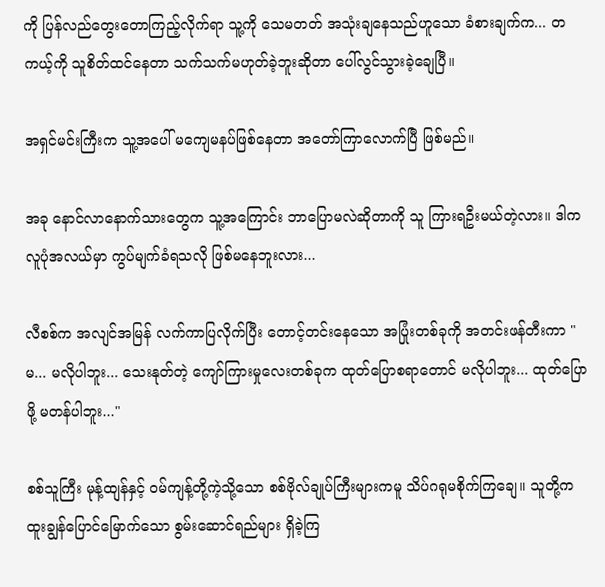ကို ပြန်လည်တွေးတောကြည့်လိုက်ရာ သူ့ကို သေမတတ် အသုံးချနေသည်ဟူသော ခံစားချက်က... တကယ့်ကို သူစိတ်ထင်နေတာ သက်သက်မဟုတ်ခဲ့ဘူးဆိုတာ ပေါ်လွင်သွားခဲ့ချေပြီ။

အရှင်မင်းကြီးက သူ့အပေါ် မကျေမနပ်ဖြစ်နေတာ အတော်ကြာလောက်ပြီ ဖြစ်မည်။

အခု နောင်လာနောက်သားတွေက သူ့အကြောင်း ဘာပြောမလဲဆိုတာကို သူ ကြားရဦးမယ်တဲ့လား။ ဒါက လူပုံအလယ်မှာ ကွပ်မျက်ခံရသလို ဖြစ်မနေဘူးလား...

လီစစ်က အလျင်အမြန် လက်ကာပြလိုက်ပြီး တောင့်တင်းနေသော အပြုံးတစ်ခုကို အတင်းဖန်တီးကာ "မ... မလိုပါဘူး... သေးနုတ်တဲ့ ကျော်ကြားမှုလေးတစ်ခုက ထုတ်ပြောစရာတောင် မလိုပါဘူး... ထုတ်ပြောဖို့ မတန်ပါဘူး..."

စစ်သူကြီး မုန့်ထျန်နှင့် ဝမ်ကျန့်တို့ကဲ့သို့သော စစ်ဗိုလ်ချုပ်ကြီးများကမူ သိပ်ဂရုမစိုက်ကြချေ။ သူတို့က ထူးချွန်ပြောင်မြောက်သော စွမ်းဆောင်ရည်များ ရှိခဲ့ကြ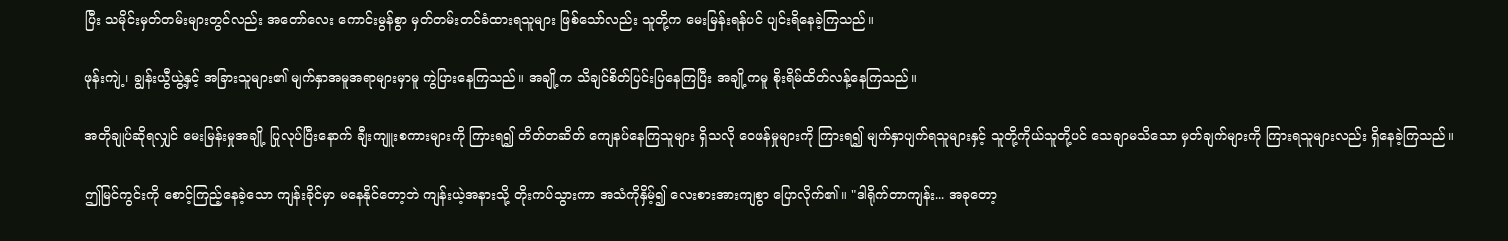ပြီး သမိုင်းမှတ်တမ်းများတွင်လည်း အတော်လေး ကောင်းမွန်စွာ မှတ်တမ်းတင်ခံထားရသူများ ဖြစ်သော်လည်း သူတို့က မေးမြန်းရန်ပင် ပျင်းရိနေခဲ့ကြသည်။

ဖုန်းကျဲ့၊ ချွန်းယွီယွဲ့နှင့် အခြားသူများ၏ မျက်နှာအမူအရာများမှာမူ ကွဲပြားနေကြသည်။ အချို့က သိချင်စိတ်ပြင်းပြနေကြပြီး အချို့ကမူ စိုးရိမ်ထိတ်လန့်နေကြသည်။

အတိုချုပ်ဆိုရလျှင် မေးမြန်းမှုအချို့ ပြုလုပ်ပြီးနောက် ချီးကျူးစကားများကို ကြားရ၍ တိတ်တဆိတ် ကျေနပ်နေကြသူများ ရှိသလို ဝေဖန်မှုများကို ကြားရ၍ မျက်နှာပျက်ရသူများနှင့် သူတို့ကိုယ်သူတို့ပင် သေချာမသိသော မှတ်ချက်များကို ကြားရသူများလည်း ရှိနေခဲ့ကြသည်။

ဤမြင်ကွင်းကို စောင့်ကြည့်နေခဲ့သော ကျန်းခိုင်မှာ မနေနိုင်တော့ဘဲ ကျန်းယဲ့အနားသို့ တိုးကပ်သွားကာ အသံကိုနှိမ့်၍ လေးစားအားကျစွာ ပြောလိုက်၏။ "ဒါရိုက်တာကျန်း... အခုတော့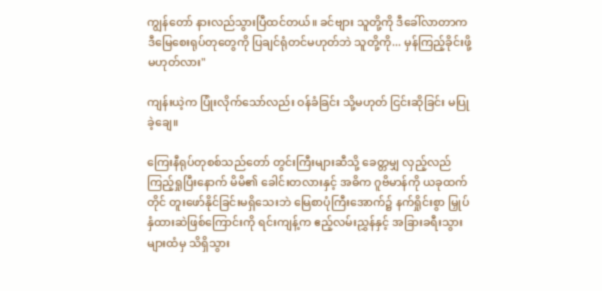ကျွန်တော် နားလည်သွားပြီထင်တယ်။ ခင်ဗျား သူတို့ကို ဒီခေါ်လာတာက ဒီမြေစေးရုပ်တုတွေကို ပြချင်ရုံတင်မဟုတ်ဘဲ သူတို့ကို... မှန်ကြည့်ခိုင်းဖို့ မဟုတ်လား"

ကျန်းယဲ့က ပြုံးလိုက်သော်လည်း ဝန်ခံခြင်း သို့မဟုတ် ငြင်းဆိုခြင်း မပြုခဲ့ချေ။

ကြေးနီရုပ်တုစစ်သည်တော် တွင်းကြီးများဆီသို့ ခေတ္တမျှ လှည့်လည်ကြည့်ရှုပြီးနောက် မိမိ၏ ခေါင်းတလားနှင့် အဓိက ဂူဗိမာန်ကို ယခုထက်တိုင် တူးဖော်နိုင်ခြင်းမရှိသေးဘဲ မြေစာပုံကြီးအောက်၌ နက်ရှိုင်းစွာ မြှုပ်နှံထားဆဲဖြစ်ကြောင်းကို ရင်းကျန့်က ဧည့်လမ်းညွှန်နှင့် အခြားခရီးသွားများထံမှ သိရှိသွား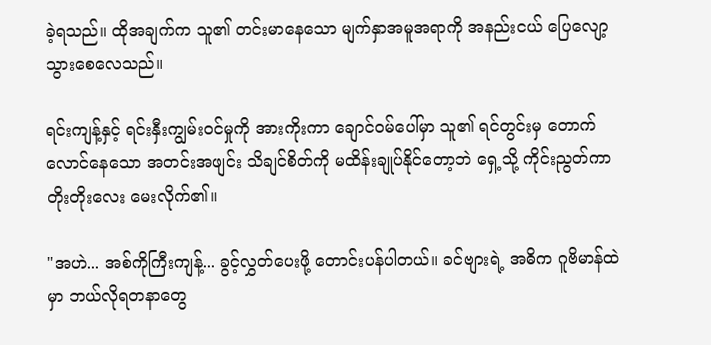ခဲ့ရသည်။ ထိုအချက်က သူ၏ တင်းမာနေသော မျက်နှာအမူအရာကို အနည်းငယ် ပြေလျော့သွားစေလေသည်။

ရင်းကျန့်နှင့် ရင်းနှီးကျွမ်းဝင်မှုကို အားကိုးကာ ချောင်ဝမ်ပေါ်မှာ သူ၏ ရင်တွင်းမှ တောက်လောင်နေသော အတင်းအဖျင်း သိချင်စိတ်ကို မထိန်းချုပ်နိုင်တော့ဘဲ ရှေ့သို့ ကိုင်းညွတ်ကာ တိုးတိုးလေး မေးလိုက်၏။

"အဟဲ... အစ်ကိုကြီးကျန့်... ခွင့်လွှတ်ပေးဖို့ တောင်းပန်ပါတယ်။ ခင်ဗျားရဲ့ အဓိက ဂူဗိမာန်ထဲမှာ ဘယ်လိုရတနာတွေ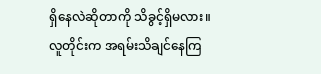ရှိနေလဲဆိုတာကို သိခွင့်ရှိမလား။ လူတိုင်းက အရမ်းသိချင်နေကြ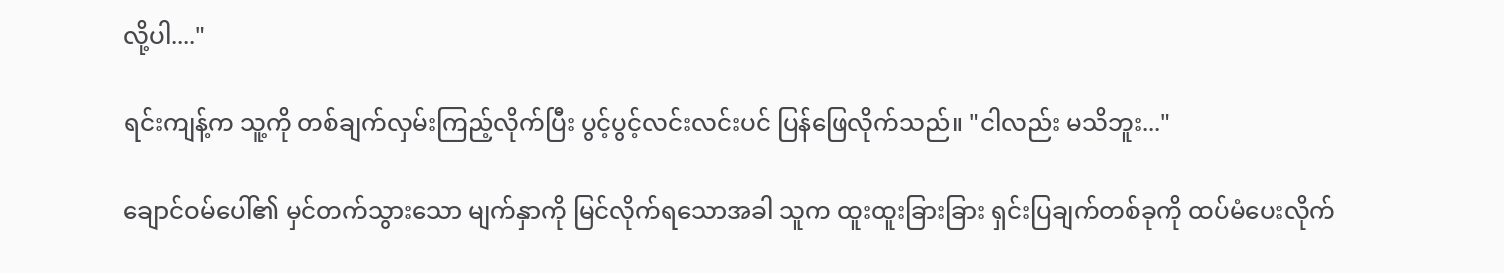လို့ပါ...."

ရင်းကျန့်က သူ့ကို တစ်ချက်လှမ်းကြည့်လိုက်ပြီး ပွင့်ပွင့်လင်းလင်းပင် ပြန်ဖြေလိုက်သည်။ "ငါလည်း မသိဘူး..."

ချောင်ဝမ်ပေါ်၏ မှင်တက်သွားသော မျက်နှာကို မြင်လိုက်ရသောအခါ သူက ထူးထူးခြားခြား ရှင်းပြချက်တစ်ခုကို ထပ်မံပေးလိုက်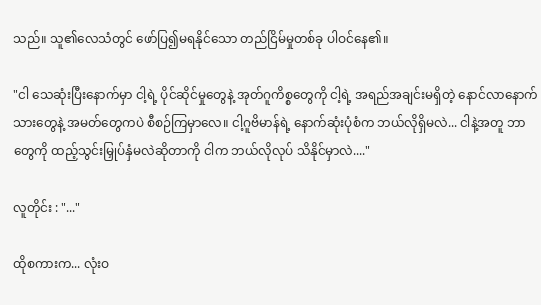သည်။ သူ၏လေသံတွင် ဖော်ပြ၍မရနိုင်သော တည်ငြိမ်မှုတစ်ခု ပါဝင်နေ၏။

"ငါ သေဆုံးပြီးနောက်မှာ ငါ့ရဲ့ ပိုင်ဆိုင်မှုတွေနဲ့ အုတ်ဂူကိစ္စတွေကို ငါ့ရဲ့ အရည်အချင်းမရှိတဲ့ နောင်လာနောက်သားတွေနဲ့ အမတ်တွေကပဲ စီစဉ်ကြမှာလေ။ ငါ့ဂူဗိမာန်ရဲ့ နောက်ဆုံးပုံစံက ဘယ်လိုရှိမလဲ... ငါနဲ့အတူ ဘာတွေကို ထည့်သွင်းမြှုပ်နှံမလဲဆိုတာကို ငါက ဘယ်လိုလုပ် သိနိုင်မှာလဲ...."

လူတိုင်း : "..."

ထိုစကားက... လုံးဝ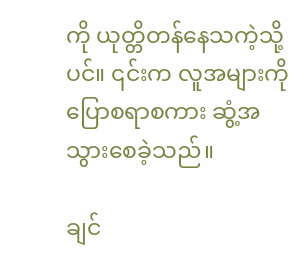ကို ယုတ္တိတန်နေသကဲ့သို့ပင်။ ၎င်းက လူအများကို ပြောစရာစကား ဆွံ့အသွားစေခဲ့သည်။

ချင်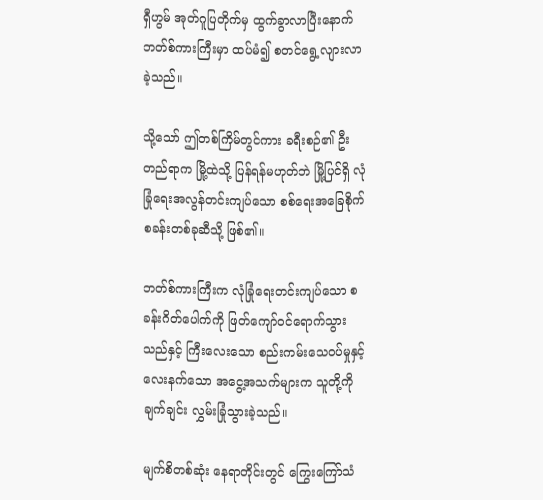ရှီဟွမ် အုတ်ဂူပြတိုက်မှ ထွက်ခွာလာပြီးနောက် ဘတ်စ်ကားကြီးမှာ ထပ်မံ၍ စတင်ရွေ့လျားလာခဲ့သည်။

သို့သော် ဤတစ်ကြိမ်တွင်ကား ခရီးစဉ်၏ ဦးတည်ရာက မြို့ထဲသို့ ပြန်ရန်မဟုတ်ဘဲ မြို့ပြင်ရှိ လုံခြုံရေးအလွန်တင်းကျပ်သော စစ်ရေးအခြေစိုက်စခန်းတစ်ခုဆီသို့ ဖြစ်၏။

ဘတ်စ်ကားကြီးက လုံခြုံရေးတင်းကျပ်သော စခန်းဂိတ်ပေါက်ကို ဖြတ်ကျော်ဝင်ရောက်သွားသည်နှင့် ကြီးလေးသော စည်းကမ်းသေဝပ်မှုနှင့် လေးနက်သော အငွေ့အသက်များက သူတို့ကို ချက်ချင်း လွှမ်းခြုံသွားခဲ့သည်။

မျက်စိတစ်ဆုံး နေရာတိုင်းတွင် ကြွေးကြော်သံ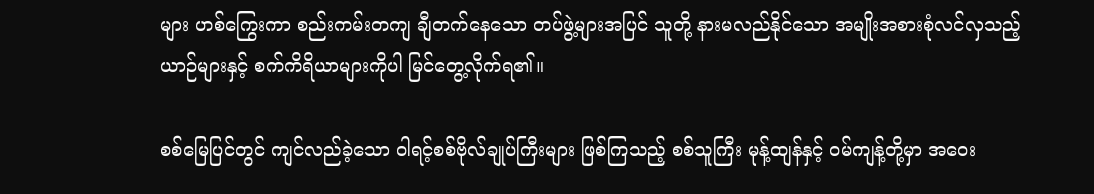များ ဟစ်ကြွေးကာ စည်းကမ်းတကျ ချီတက်နေသော တပ်ဖွဲ့များအပြင် သူတို့ နားမလည်နိုင်သော အမျိုးအစားစုံလင်လှသည့် ယာဉ်များနှင့် စက်ကိရိယာများကိုပါ မြင်တွေ့လိုက်ရ၏။

စစ်မြေပြင်တွင် ကျင်လည်ခဲ့သော ဝါရင့်စစ်ဗိုလ်ချုပ်ကြီးများ ဖြစ်ကြသည့် စစ်သူကြီး မုန့်ထျန်နှင့် ဝမ်ကျန့်တို့မှာ အဝေး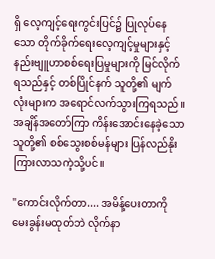ရှိ လေ့ကျင့်ရေးကွင်းပြင်၌ ပြုလုပ်နေသော တိုက်ခိုက်ရေးလေ့ကျင့်မှုများနှင့် နည်းဗျူဟာစစ်ရေးပြမှုများကို မြင်လိုက်ရသည်နှင့် တစ်ပြိုင်နက် သူတို့၏ မျက်လုံးများက အရောင်လက်သွားကြရသည်။ အချိန်အတော်ကြာ ကိန်းအောင်းနေခဲ့သော သူတို့၏ စစ်သွေးစစ်မန်များ ပြန်လည်နိုးကြားလာသကဲ့သို့ပင်။

"ကောင်းလိုက်တာ.... အမိန့်ပေးတာကို မေးခွန်းမထုတ်ဘဲ လိုက်နာ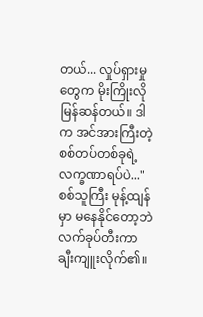တယ်... လှုပ်ရှားမှုတွေက မိုးကြိုးလို မြန်ဆန်တယ်။ ဒါက အင်အားကြီးတဲ့ စစ်တပ်တစ်ခုရဲ့ လက္ခဏာရပ်ပဲ..." စစ်သူကြီး မုန့်ထျန်မှာ မနေနိုင်တော့ဘဲ လက်ခုပ်တီးကာ ချီးကျူးလိုက်၏။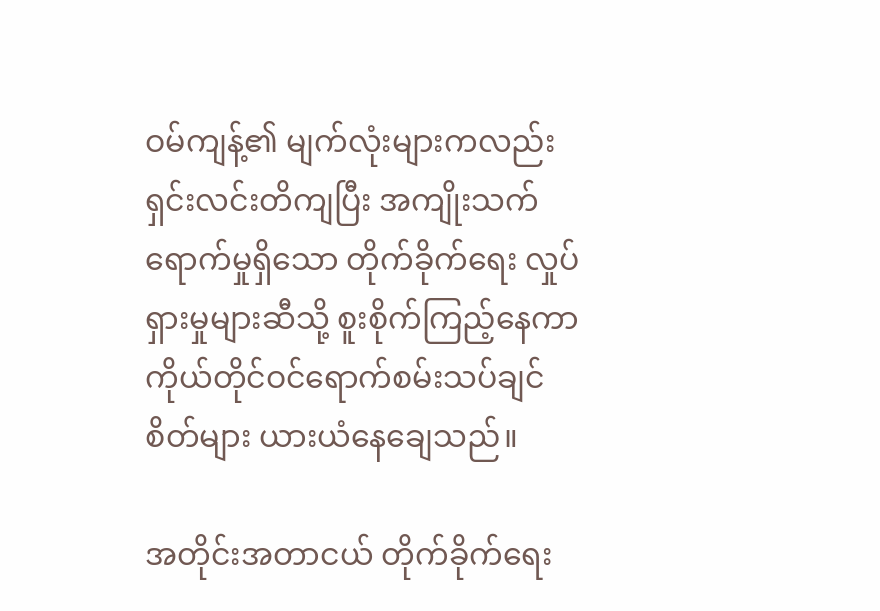ဝမ်ကျန့်၏ မျက်လုံးများကလည်း ရှင်းလင်းတိကျပြီး အကျိုးသက်ရောက်မှုရှိသော တိုက်ခိုက်ရေး လှုပ်ရှားမှုများဆီသို့ စူးစိုက်ကြည့်နေကာ ကိုယ်တိုင်ဝင်ရောက်စမ်းသပ်ချင်စိတ်များ ယားယံနေချေသည်။

အတိုင်းအတာငယ် တိုက်ခိုက်ရေး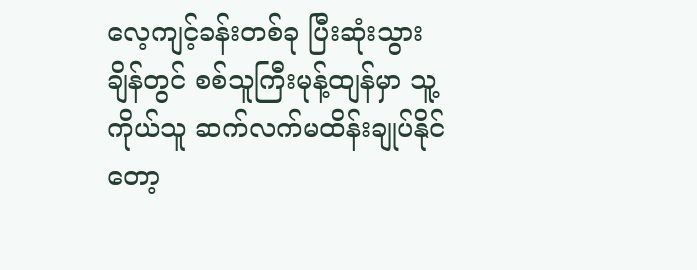လေ့ကျင့်ခန်းတစ်ခု ပြီးဆုံးသွားချိန်တွင် စစ်သူကြီးမုန့်ထျန်မှာ သူ့ကိုယ်သူ ဆက်လက်မထိန်းချုပ်နိုင်တော့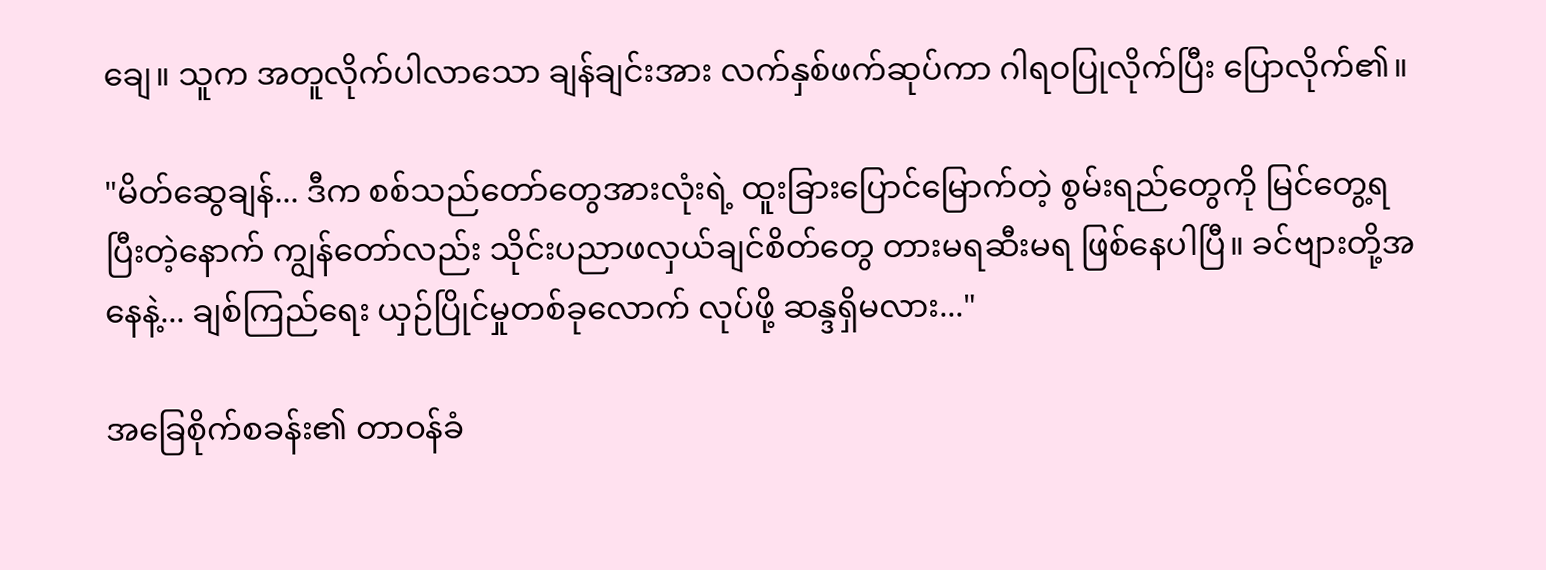ချေ။ သူက အတူလိုက်ပါလာသော ချန်ချင်းအား လက်နှစ်ဖက်ဆုပ်ကာ ဂါရဝပြုလိုက်ပြီး ပြောလိုက်၏။

"မိတ်ဆွေချန်... ဒီက စစ်သည်တော်တွေအားလုံးရဲ့ ထူးခြားပြောင်မြောက်တဲ့ စွမ်းရည်တွေကို မြင်တွေ့ရပြီးတဲ့နောက် ကျွန်တော်လည်း သိုင်းပညာဖလှယ်ချင်စိတ်တွေ တားမရဆီးမရ ဖြစ်နေပါပြီ။ ခင်ဗျားတို့အနေနဲ့... ချစ်ကြည်ရေး ယှဉ်ပြိုင်မှုတစ်ခုလောက် လုပ်ဖို့ ဆန္ဒရှိမလား..."

အခြေစိုက်စခန်း၏ တာဝန်ခံ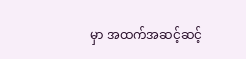မှာ အထက်အဆင့်ဆင့်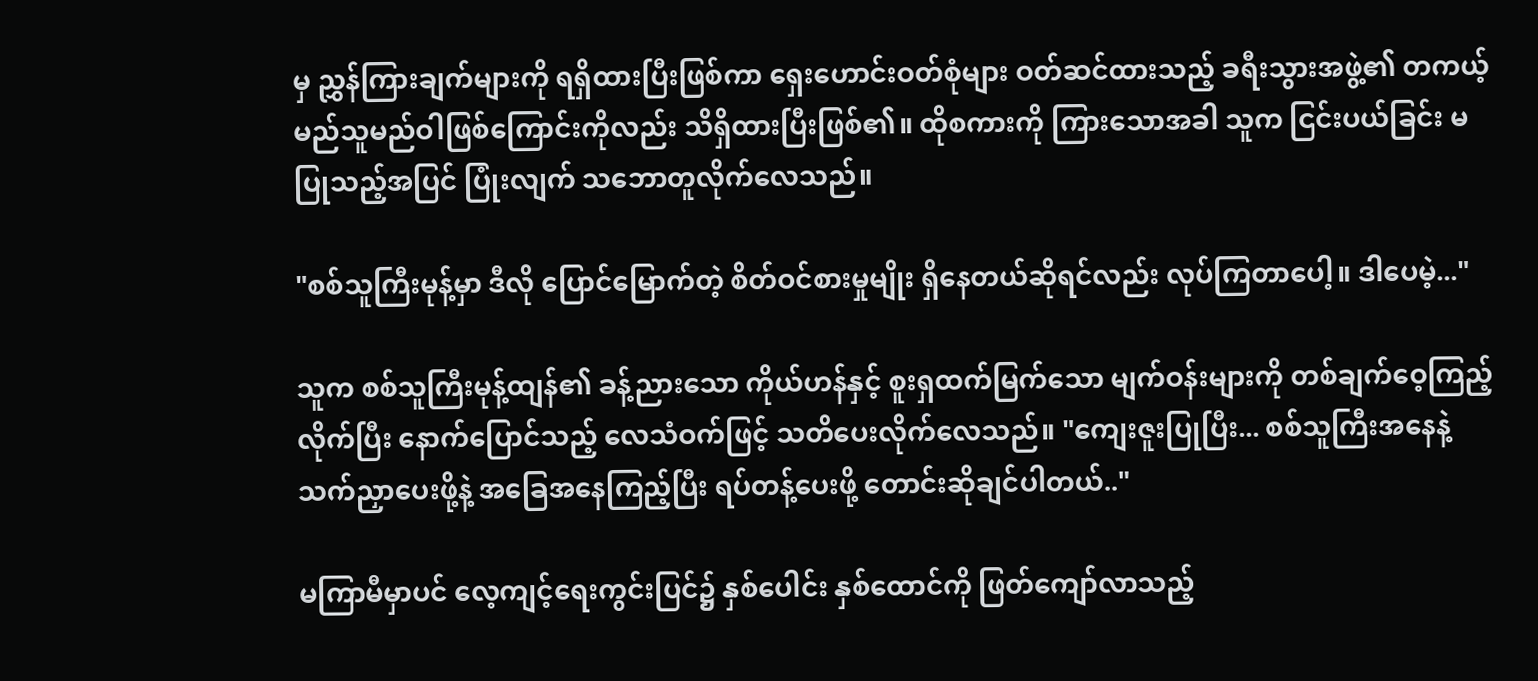မှ ညွှန်ကြားချက်များကို ရရှိထားပြီးဖြစ်ကာ ရှေးဟောင်းဝတ်စုံများ ဝတ်ဆင်ထားသည့် ခရီးသွားအဖွဲ့၏ တကယ့်မည်သူမည်ဝါဖြစ်ကြောင်းကိုလည်း သိရှိထားပြီးဖြစ်၏။ ထိုစကားကို ကြားသောအခါ သူက ငြင်းပယ်ခြင်း မပြုသည့်အပြင် ပြုံးလျက် သဘောတူလိုက်လေသည်။

"စစ်သူကြီးမုန့်မှာ ဒီလို ပြောင်မြောက်တဲ့ စိတ်ဝင်စားမှုမျိုး ရှိနေတယ်ဆိုရင်လည်း လုပ်ကြတာပေါ့။ ဒါပေမဲ့..."

သူက စစ်သူကြီးမုန့်ထျန်၏ ခန့်ညားသော ကိုယ်ဟန်နှင့် စူးရှထက်မြက်သော မျက်ဝန်းများကို တစ်ချက်ဝေ့ကြည့်လိုက်ပြီး နောက်ပြောင်သည့် လေသံဝက်ဖြင့် သတိပေးလိုက်လေသည်။ "ကျေးဇူးပြုပြီး... စစ်သူကြီးအနေနဲ့ သက်ညှာပေးဖို့နဲ့ အခြေအနေကြည့်ပြီး ရပ်တန့်ပေးဖို့ တောင်းဆိုချင်ပါတယ်.."

မကြာမီမှာပင် လေ့ကျင့်ရေးကွင်းပြင်၌ နှစ်ပေါင်း နှစ်ထောင်ကို ဖြတ်ကျော်လာသည့်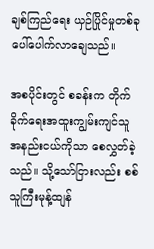ချစ်ကြည်ရေး ယှဉ်ပြိုင်မှုတစ်ခု ပေါ်ပေါက်လာချေသည်။

အစပိုင်းတွင် စခန်းက တိုက်ခိုက်ရေးအထူးကျွမ်းကျင်သူ အနည်းငယ်ကိုသာ စေလွှတ်ခဲ့သည်။ သို့သော်ငြားလည်း စစ်သူကြီးမုန့်ထျန်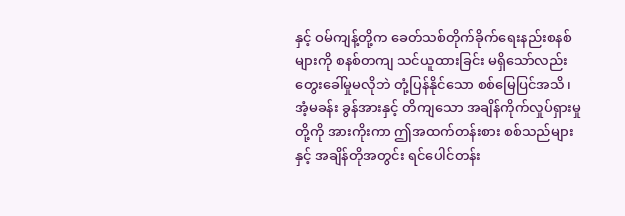နှင့် ဝမ်ကျန့်တို့က ခေတ်သစ်တိုက်ခိုက်ရေးနည်းစနစ်များကို စနစ်တကျ သင်ယူထားခြင်း မရှိသော်လည်း တွေးခေါ်မှုမလိုဘဲ တုံ့ပြန်နိုင်သော စစ်မြေပြင်အသိ၊ အံ့မခန်း ခွန်အားနှင့် တိကျသော အချိန်ကိုက်လှုပ်ရှားမှုတို့ကို အားကိုးကာ ဤအထက်တန်းစား စစ်သည်များနှင့် အချိန်တိုအတွင်း ရင်ပေါင်တန်း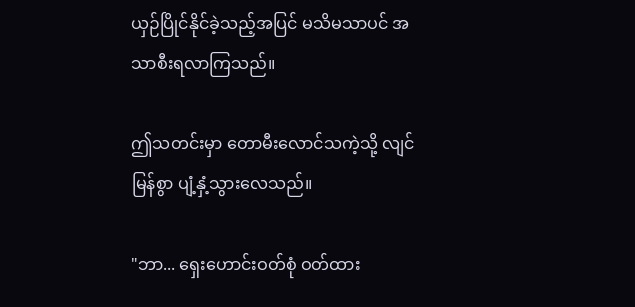ယှဉ်ပြိုင်နိုင်ခဲ့သည့်အပြင် မသိမသာပင် အသာစီးရလာကြသည်။

ဤသတင်းမှာ တောမီးလောင်သကဲ့သို့ လျင်မြန်စွာ ပျံ့နှံ့သွားလေသည်။

"ဘာ... ရှေးဟောင်းဝတ်စုံ ဝတ်ထား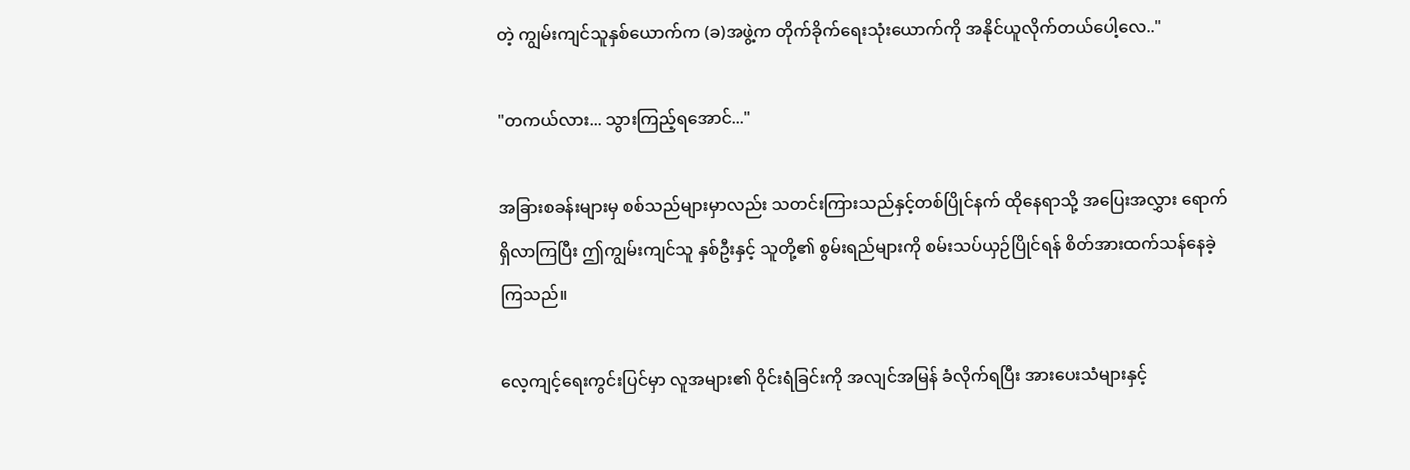တဲ့ ကျွမ်းကျင်သူနှစ်ယောက်က (ခ)အဖွဲ့က တိုက်ခိုက်ရေးသုံးယောက်ကို အနိုင်ယူလိုက်တယ်ပေါ့လေ.."

"တကယ်လား... သွားကြည့်ရအောင်..."

အခြားစခန်းများမှ စစ်သည်များမှာလည်း သတင်းကြားသည်နှင့်တစ်ပြိုင်နက် ထိုနေရာသို့ အပြေးအလွှား ရောက်ရှိလာကြပြီး ဤကျွမ်းကျင်သူ နှစ်ဦးနှင့် သူတို့၏ စွမ်းရည်များကို စမ်းသပ်ယှဉ်ပြိုင်ရန် စိတ်အားထက်သန်နေခဲ့ကြသည်။

လေ့ကျင့်ရေးကွင်းပြင်မှာ လူအများ၏ ဝိုင်းရံခြင်းကို အလျင်အမြန် ခံလိုက်ရပြီး အားပေးသံများနှင့်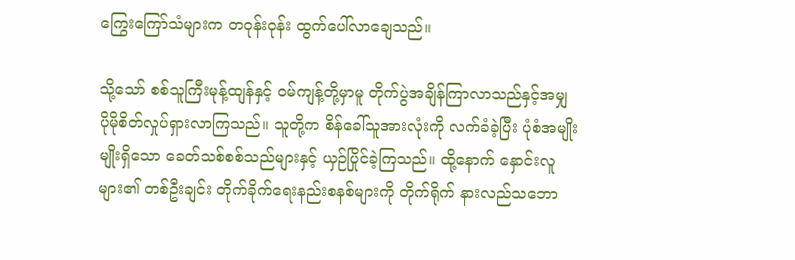ကြွေးကြော်သံများက တဝုန်းဝုန်း ထွက်ပေါ်လာချေသည်။

သို့သော် စစ်သူကြီးမုန့်ထျန်နှင့် ဝမ်ကျန့်တို့မှာမူ တိုက်ပွဲအချိန်ကြာလာသည်နှင့်အမျှ ပိုမိုစိတ်လှုပ်ရှားလာကြသည်။ သူတို့က စိန်ခေါ်သူအားလုံးကို လက်ခံခဲ့ပြီး ပုံစံအမျိုးမျိုးရှိသော ခေတ်သစ်စစ်သည်များနှင့် ယှဉ်ပြိုင်ခဲ့ကြသည်။ ထို့နောက် နှောင်းလူများ၏ တစ်ဦးချင်း တိုက်ခိုက်ရေးနည်းစနစ်များကို တိုက်ရိုက် နားလည်သဘော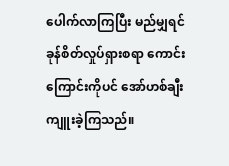ပေါက်လာကြပြီး မည်မျှရင်ခုန်စိတ်လှုပ်ရှားစရာ ကောင်းကြောင်းကိုပင် အော်ဟစ်ချီးကျူးခဲ့ကြသည်။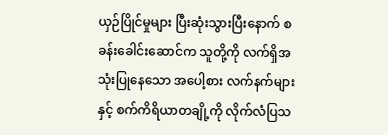ယှဉ်ပြိုင်မှုများ ပြီးဆုံးသွားပြီးနောက် စခန်းခေါင်းဆောင်က သူတို့ကို လက်ရှိအသုံးပြုနေသော အပေါ့စား လက်နက်များနှင့် စက်ကိရိယာတချို့ကို လိုက်လံပြသ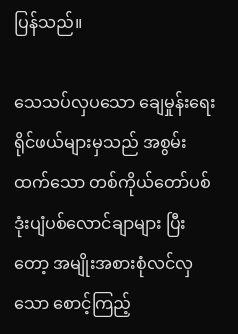ပြန်သည်။

သေသပ်လှပသော ချေမှုန်းရေးရိုင်ဖယ်များမှသည် အစွမ်းထက်သော တစ်ကိုယ်တော်ပစ် ဒုံးပျံပစ်လောင်ချာများ ပြီးတော့ အမျိုးအစားစုံလင်လှသော စောင့်ကြည့်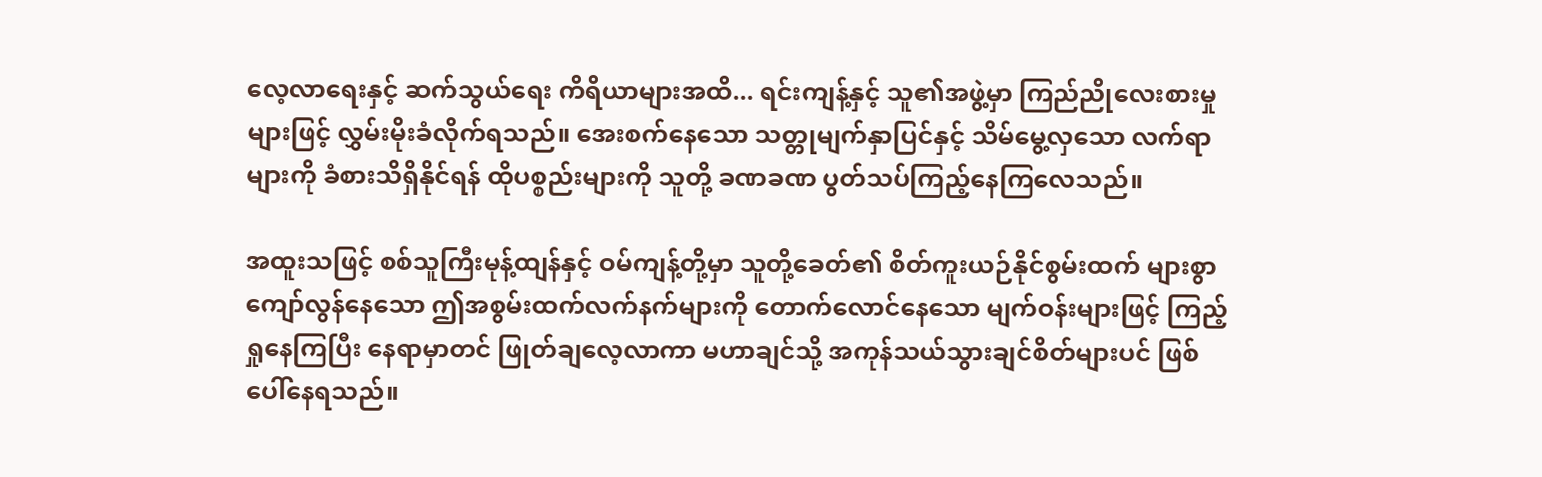လေ့လာရေးနှင့် ဆက်သွယ်ရေး ကိရိယာများအထိ... ရင်းကျန့်နှင့် သူ၏အဖွဲ့မှာ ကြည်ညိုလေးစားမှုများဖြင့် လွှမ်းမိုးခံလိုက်ရသည်။ အေးစက်နေသော သတ္တုမျက်နှာပြင်နှင့် သိမ်မွေ့လှသော လက်ရာများကို ခံစားသိရှိနိုင်ရန် ထိုပစ္စည်းများကို သူတို့ ခဏခဏ ပွတ်သပ်ကြည့်နေကြလေသည်။

အထူးသဖြင့် စစ်သူကြီးမုန့်ထျန်နှင့် ဝမ်ကျန့်တို့မှာ သူတို့ခေတ်၏ စိတ်ကူးယဉ်နိုင်စွမ်းထက် များစွာကျော်လွန်နေသော ဤအစွမ်းထက်လက်နက်များကို တောက်လောင်နေသော မျက်ဝန်းများဖြင့် ကြည့်ရှုနေကြပြီး နေရာမှာတင် ဖြုတ်ချလေ့လာကာ မဟာချင်သို့ အကုန်သယ်သွားချင်စိတ်များပင် ဖြစ်ပေါ်နေရသည်။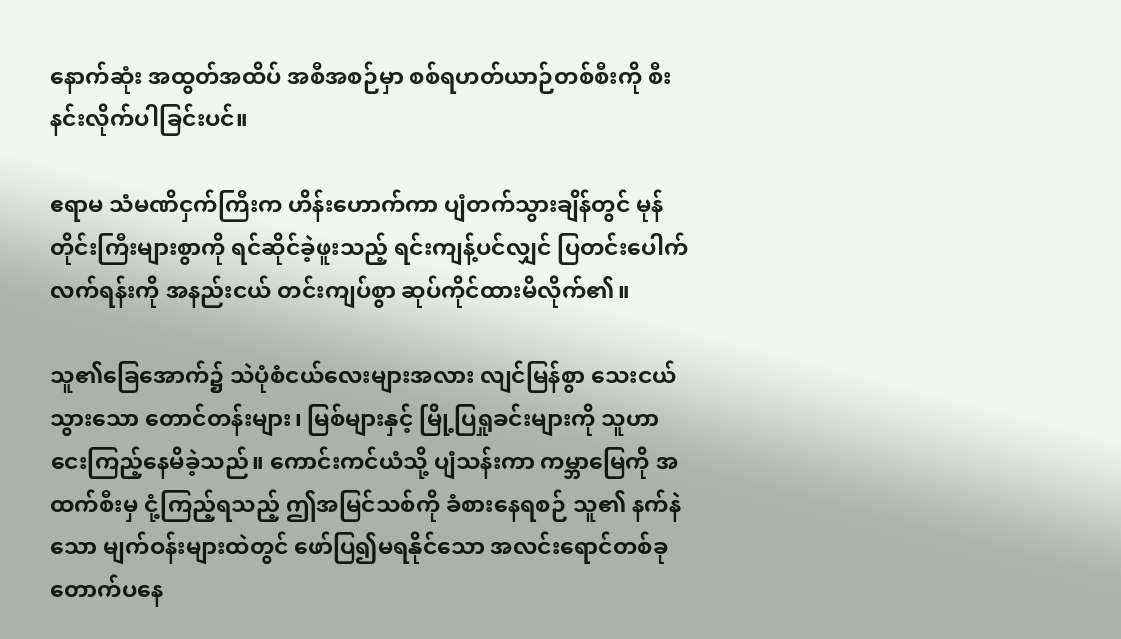နောက်ဆုံး အထွတ်အထိပ် အစီအစဉ်မှာ စစ်ရဟတ်ယာဉ်တစ်စီးကို စီးနင်းလိုက်ပါခြင်းပင်။

ဧရာမ သံမဏိငှက်ကြီးက ဟိန်းဟောက်ကာ ပျံတက်သွားချိန်တွင် မုန်တိုင်းကြီးများစွာကို ရင်ဆိုင်ခဲ့ဖူးသည့် ရင်းကျန့်ပင်လျှင် ပြတင်းပေါက်လက်ရန်းကို အနည်းငယ် တင်းကျပ်စွာ ဆုပ်ကိုင်ထားမိလိုက်၏။

သူ၏ခြေအောက်၌ သဲပုံစံငယ်လေးများအလား လျင်မြန်စွာ သေးငယ်သွားသော တောင်တန်းများ၊ မြစ်များနှင့် မြို့ပြရှုခင်းများကို သူဟာ ငေးကြည့်နေမိခဲ့သည်။ ကောင်းကင်ယံသို့ ပျံသန်းကာ ကမ္ဘာမြေကို အထက်စီးမှ ငုံ့ကြည့်ရသည့် ဤအမြင်သစ်ကို ခံစားနေရစဉ် သူ၏ နက်နဲသော မျက်ဝန်းများထဲတွင် ဖော်ပြ၍မရနိုင်သော အလင်းရောင်တစ်ခု တောက်ပနေ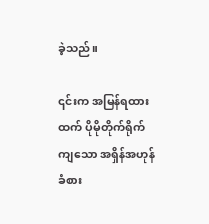ခဲ့သည်။

၎င်းက အမြန်ရထားထက် ပိုမိုတိုက်ရိုက်ကျသော အရှိန်အဟုန်ခံစား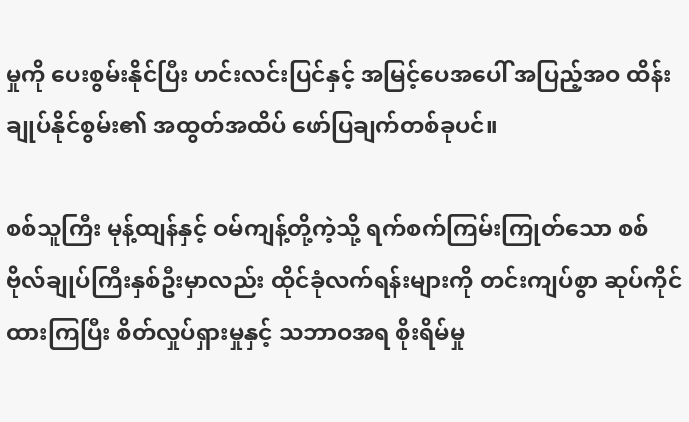မှုကို ပေးစွမ်းနိုင်ပြီး ဟင်းလင်းပြင်နှင့် အမြင့်ပေအပေါ် အပြည့်အဝ ထိန်းချုပ်နိုင်စွမ်း၏ အထွတ်အထိပ် ဖော်ပြချက်တစ်ခုပင်။

စစ်သူကြီး မုန့်ထျန်နှင့် ဝမ်ကျန့်တို့ကဲ့သို့ ရက်စက်ကြမ်းကြုတ်သော စစ်ဗိုလ်ချုပ်ကြီးနှစ်ဦးမှာလည်း ထိုင်ခုံလက်ရန်းများကို တင်းကျပ်စွာ ဆုပ်ကိုင်ထားကြပြီး စိတ်လှုပ်ရှားမှုနှင့် သဘာဝအရ စိုးရိမ်မှု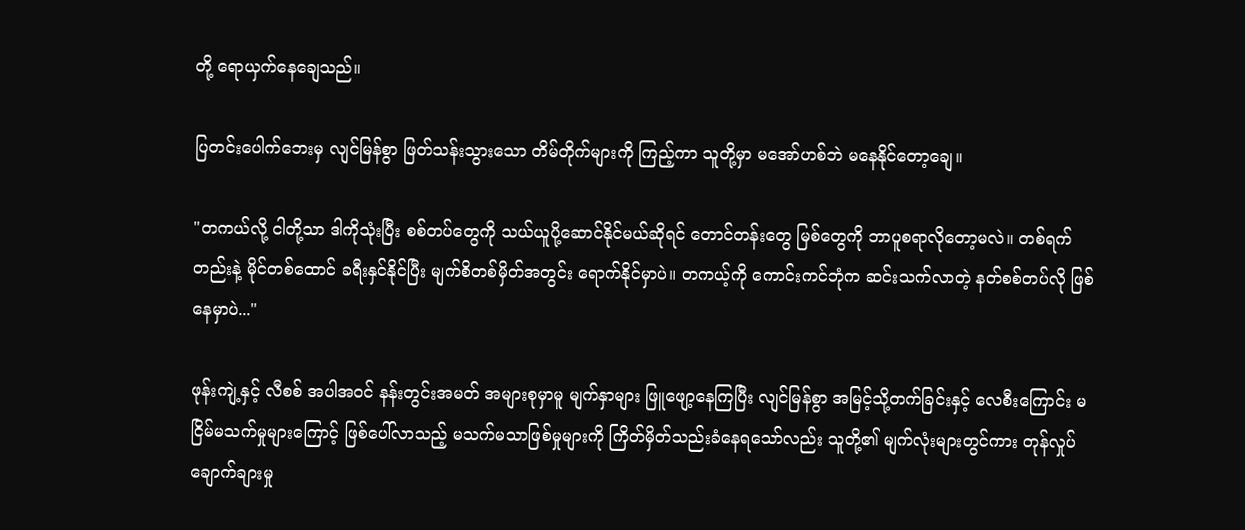တို့ ရောယှက်နေချေသည်။

ပြတင်းပေါက်ဘေးမှ လျင်မြန်စွာ ဖြတ်သန်းသွားသော တိမ်တိုက်များကို ကြည့်ကာ သူတို့မှာ မအော်ဟစ်ဘဲ မနေနိုင်တော့ချေ။

"တကယ်လို့ ငါတို့သာ ဒါကိုသုံးပြီး စစ်တပ်တွေကို သယ်ယူပို့ဆောင်နိုင်မယ်ဆိုရင် တောင်တန်းတွေ မြစ်တွေကို ဘာပူစရာလိုတော့မလဲ။ တစ်ရက်တည်းနဲ့ မိုင်တစ်ထောင် ခရီးနှင်နိုင်ပြီး မျက်စိတစ်မှိတ်အတွင်း ရောက်နိုင်မှာပဲ။ တကယ့်ကို ကောင်းကင်ဘုံက ဆင်းသက်လာတဲ့ နတ်စစ်တပ်လို ဖြစ်နေမှာပဲ..."

ဖုန်းကျဲ့နှင့် လီစစ် အပါအဝင် နန်းတွင်းအမတ် အများစုမှာမူ မျက်နှာများ ဖြူဖျော့နေကြပြီး လျင်မြန်စွာ အမြင့်သို့တက်ခြင်းနှင့် လေစီးကြောင်း မငြိမ်မသက်မှုများကြောင့် ဖြစ်ပေါ်လာသည့် မသက်မသာဖြစ်မှုများကို ကြိတ်မှိတ်သည်းခံနေရသော်လည်း သူတို့၏ မျက်လုံးများတွင်ကား တုန်လှုပ်ချောက်ချားမှု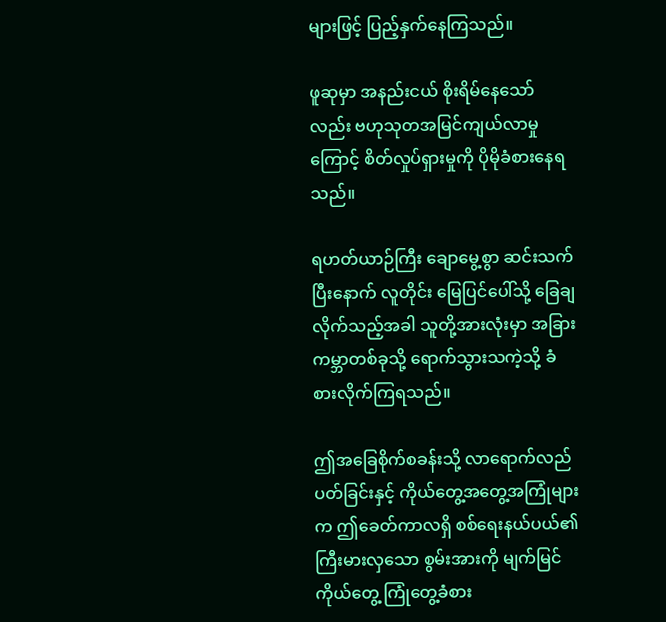များဖြင့် ပြည့်နှက်နေကြသည်။

ဖူဆုမှာ အနည်းငယ် စိုးရိမ်နေသော်လည်း ဗဟုသုတအမြင်ကျယ်လာမှုကြောင့် စိတ်လှုပ်ရှားမှုကို ပိုမိုခံစားနေရသည်။

ရဟတ်ယာဉ်ကြီး ချောမွေ့စွာ ဆင်းသက်ပြီးနောက် လူတိုင်း မြေပြင်ပေါ်သို့ ခြေချလိုက်သည့်အခါ သူတို့အားလုံးမှာ အခြားကမ္ဘာတစ်ခုသို့ ရောက်သွားသကဲ့သို့ ခံစားလိုက်ကြရသည်။

ဤအခြေစိုက်စခန်းသို့ လာရောက်လည်ပတ်ခြင်းနှင့် ကိုယ်တွေ့အတွေ့အကြုံများက ဤခေတ်ကာလရှိ စစ်ရေးနယ်ပယ်၏ ကြီးမားလှသော စွမ်းအားကို မျက်မြင်ကိုယ်တွေ့ ကြုံတွေ့ခံစား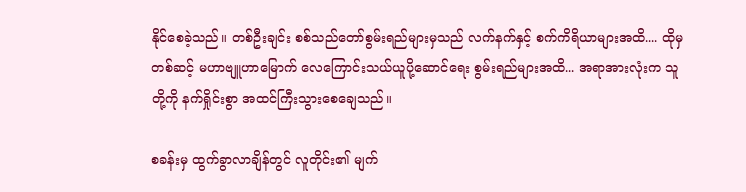နိုင်စေခဲ့သည်။ တစ်ဦးချင်း စစ်သည်တော်စွမ်းရည်များမှသည် လက်နက်နှင့် စက်ကိရိယာများအထိ.... ထိုမှတစ်ဆင့် မဟာဗျူဟာမြောက် လေကြောင်းသယ်ယူပို့ဆောင်ရေး စွမ်းရည်များအထိ... အရာအားလုံးက သူတို့ကို နက်ရှိုင်းစွာ အထင်ကြီးသွားစေချေသည်။

စခန်းမှ ထွက်ခွာလာချိန်တွင် လူတိုင်း၏ မျက်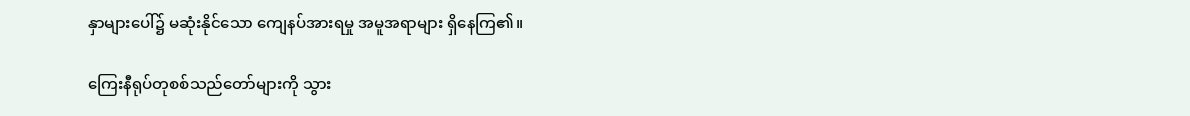နှာများပေါ်၌ မဆုံးနိုင်သော ကျေနပ်အားရမှု အမူအရာများ ရှိနေကြ၏။

ကြေးနီရုပ်တုစစ်သည်တော်များကို သွား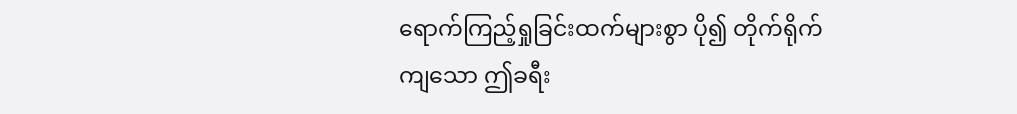ရောက်ကြည့်ရှုခြင်းထက်များစွာ ပို၍ တိုက်ရိုက်ကျသော ဤခရီး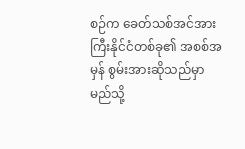စဉ်က ခေတ်သစ်အင်အားကြီးနိုင်ငံတစ်ခု၏ အစစ်အမှန် စွမ်းအားဆိုသည်မှာ မည်သို့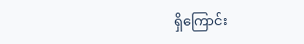ရှိကြောင်း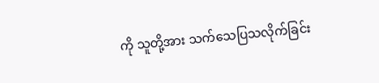ကို သူတို့အား သက်သေပြသလိုက်ခြင်း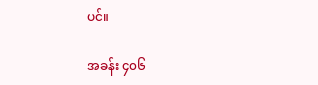ပင်။

အခန်း ၄၀၆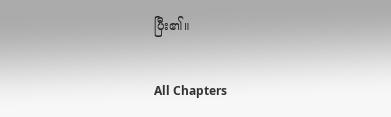ပြီး၏။

All Chapters